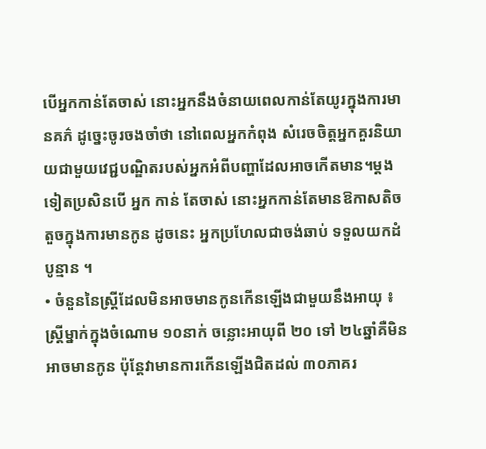បើអ្នកកាន់តែចាស់ នោះអ្នកនឹងចំនាយពេលកាន់តែយូរក្នុងការមានគភ៌ ដូច្នេះចូរចងចាំថា នៅពេលអ្នកកំពុង សំរេចចិត្តអ្នកគួរនិយាយជាមួយវេជ្ជបណ្ឌិតរបស់អ្នកអំពីបញ្ហាដែលអាចកើតមាន។ម្តងទៀតប្រសិនបើ អ្នក កាន់ តែចាស់ នោះអ្នកកាន់តែមានឱកាសតិចតួចក្នុងការមានកូន ដូចនេះ អ្នកប្រហែលជាចង់ឆាប់ ទទួលយកដំបូន្មាន ។
• ចំនួននៃស្ត្រីដែលមិនអាចមានកូនកើនឡើងជាមួយនឹងអាយុ ៖ ស្ត្រីម្នាក់ក្នុងចំណោម ១០នាក់ ចន្លោះអាយុពី ២០ ទៅ ២៤ឆ្នាំគឺមិនអាចមានកូន ប៉ុន្តែវាមានការកើនឡើងជិតដល់ ៣០ភាគរ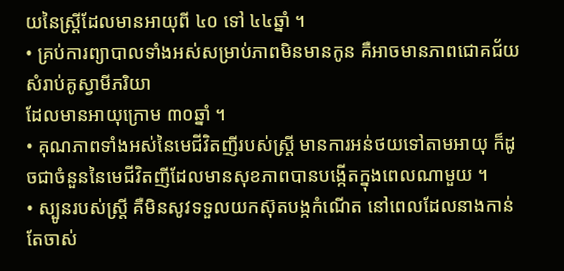យនៃស្ត្រីដែលមានអាយុពី ៤០ ទៅ ៤៤ឆ្នាំ ។
• គ្រប់ការព្យាបាលទាំងអស់សម្រាប់ភាពមិនមានកូន គឺអាចមានភាពជោគជ័យសំរាប់គូស្វាមីភរិយា
ដែលមានអាយុក្រោម ៣០ឆ្នាំ ។
• គុណភាពទាំងអស់នៃមេជីវិតញីរបស់ស្ត្រី មានការអន់ថយទៅតាមអាយុ ក៏ដូចជាចំនួននៃមេជីវិតញីដែលមានសុខភាពបានបង្កើតក្នុងពេលណាមួយ ។
• ស្បូនរបស់ស្ត្រី គឺមិនសូវទទួលយកស៊ុតបង្កកំណើត នៅពេលដែលនាងកាន់តែចាស់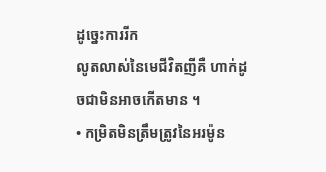ដូច្នេះការរីក
លូតលាស់នៃមេជីវិតញីគឺ ហាក់ដូចជាមិនអាចកើតមាន ។
• កម្រិតមិនត្រឹមត្រូវនៃអរម៉ូន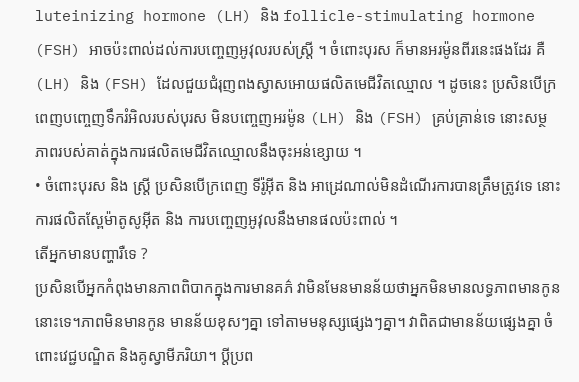luteinizing hormone (LH) និង follicle-stimulating hormone (FSH) អាចប៉ះពាល់ដល់ការបញ្ចេញអូវុលរបស់ស្ត្រី ។ ចំពោះបុរស ក៏មានអរម៉ូនពីរនេះផងដែរ គឺ (LH) និង (FSH) ដែលជួយជំរុញពងស្វាសអោយផលិតមេជីវិតឈ្មោល ។ ដូចនេះ ប្រសិនបើក្រពេញបញ្ចេញទឹករំអិលរបស់បុរស មិនបញ្ចេញអរម៉ូន (LH) និង (FSH) គ្រប់គ្រាន់ទេ នោះសម្ថភាពរបស់គាត់ក្នុងការផលិតមេជីវិតឈ្មោលនឹងចុះអន់ខ្សោយ ។
• ចំពោះបុរស និង ស្ត្រី ប្រសិនបើក្រពេញ ទីរ៉ូអ៊ីត និង អាដ្រេណាល់មិនដំណើរការបានត្រឹមត្រូវទេ នោះ
ការផលិតស្ពែម៉ាតូសូអ៊ីត និង ការបញ្ចេញអូវុលនឹងមានផលប៉ះពាល់ ។
តើអ្នកមានបញ្ហារឺទេ ?
ប្រសិនបើអ្នកកំពុងមានភាពពិបាកក្នុងការមានគភ៌ វាមិនមែនមានន័យថាអ្នកមិនមានលទ្ធភាពមានកូននោះទេ។ភាពមិនមានកូន មានន័យខុសៗគ្នា ទៅតាមមនុស្សផ្សេងៗគ្នា។ វាពិតជាមានន័យផ្សេងគ្នា ចំពោះវេជ្ជបណ្ឌិត និងគូស្វាមីភរិយា។ ប្តីប្រព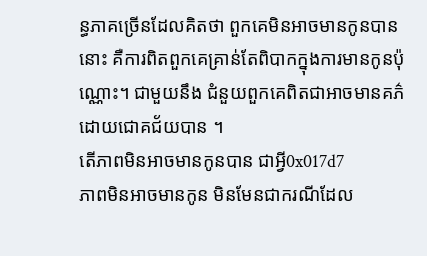ន្ធភាគច្រើនដែលគិតថា ពួកគេមិនអាចមានកូនបាននោះ គឺការពិតពួកគេគ្រាន់តែពិបាកក្នុងការមានកូនប៉ុណ្ណោះ។ ជាមួយនឹង ជំនួយពួកគេពិតជាអាចមានគភ៌ដោយជោគជ័យបាន ។
តើភាពមិនអាចមានកូនបាន ជាអ្វី0x017d7
ភាពមិនអាចមានកូន មិនមែនជាករណីដែល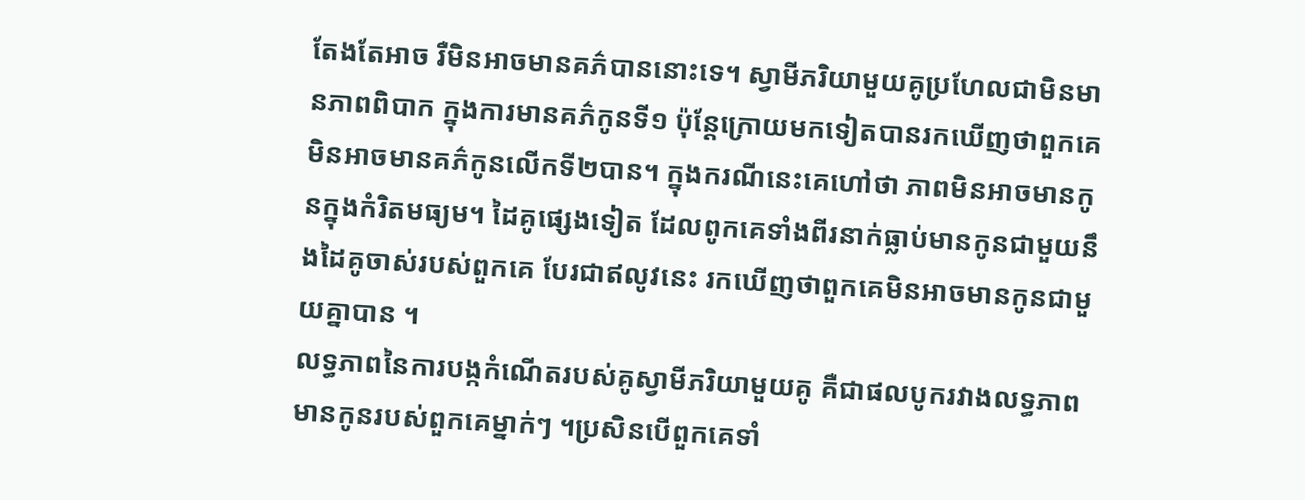តែងតែអាច រឺមិនអាចមានគភ៌បាននោះទេ។ ស្វាមីភរិយាមួយគូប្រហែលជាមិនមានភាពពិបាក ក្នុងការមានគភ៌កូនទី១ ប៉ុន្តែក្រោយមកទៀតបានរកឃើញថាពួកគេ មិនអាចមានគភ៌កូនលើកទី២បាន។ ក្នុងករណីនេះគេហៅថា ភាពមិនអាចមានកូនក្នុងកំរិតមធ្យម។ ដៃគូផ្សេងទៀត ដែលពូកគេទាំងពីរនាក់ធ្លាប់មានកូនជាមួយនឹងដៃគូចាស់របស់ពួកគេ បែរជាឥលូវនេះ រកឃើញថាពួកគេមិនអាចមានកូនជាមួយគ្នាបាន ។
លទ្ធភាពនៃការបង្កកំណើតរបស់គូស្វាមីភរិយាមួយគូ គឺជាផលបូករវាងលទ្ធភាពមានកូនរបស់ពួកគេម្នាក់ៗ ។ប្រសិនបើពួកគេទាំ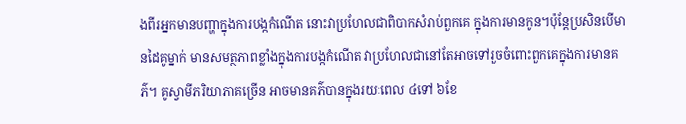ងពីរអ្នកមានបញ្ហាក្នុងការបង្កកំណើត នោះវាប្រហែលជាពិបាកសំរាប់ពួកគេ ក្នុងការមានកូន។ប៉ុន្តែប្រសិនបើមានដៃគូម្នាក់ មានសមត្ថភាពខ្លាំងក្នុងការបង្កកំណើត វាប្រហែលជានៅតែអាចទៅរួចចំពោះពួកគេក្នុងការមានគភ៌។ គូស្វាមីភរិយាភាគច្រើន អាចមានគភ៌បានក្នុងរយៈពេល ៤ទៅ ៦ខែ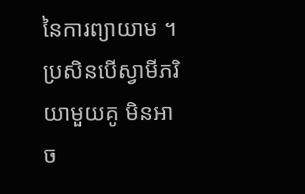នៃការព្យាយាម ។ប្រសិនបើស្វាមីភរិយាមួយគូ មិនអាច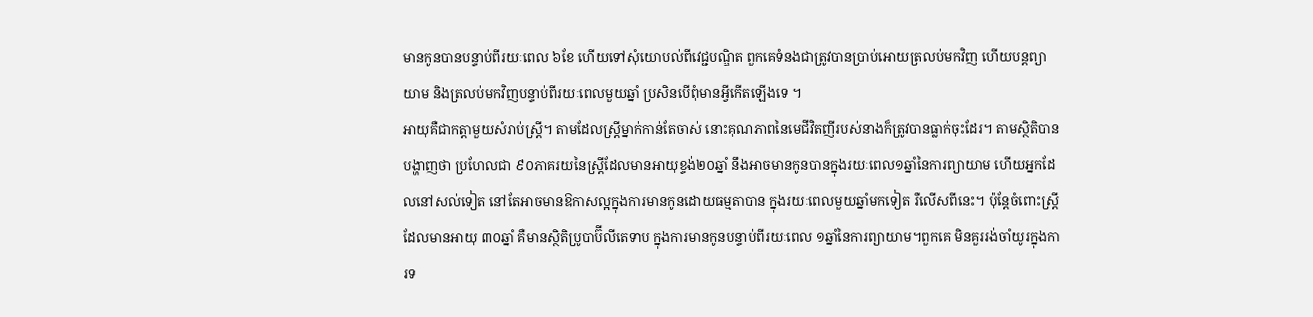មានកូនបានបន្ទាប់ពីរយៈពេល ៦ខែ ហើយទៅសុំយោបល់ពីវេជ្ជបណ្ឌិត ពួកគេទំនងជាត្រូវបានប្រាប់អោយត្រលប់មកវិញ ហើយបន្តព្យាយាម និងត្រលប់មកវិញបន្ទាប់ពីរយៈពេលមួយឆ្នាំ ប្រសិនបើពុំមានអ្វីកើតឡើងទេ ។
អាយុគឺជាកត្តាមួយសំរាប់ស្ត្រី។ តាមដែលស្ត្រីម្នាក់កាន់តែចាស់ នោះគុណភាពនៃមេជីវិតញីរបស់នាងក៏ត្រូវបានធ្លាក់ចុះដែរ។ តាមស្ថិតិបានបង្ហាញថា ប្រហែលជា ៩០ភាគរយនៃស្ត្រីដែលមានអាយុខ្ទង់២០ឆ្នាំ នឹងអាចមានកូនបានក្នុងរយៈពេល១ឆ្នាំនៃការព្យាយាម ហើយអ្នកដែលនៅសល់ទៀត នៅតែអាចមានឱកាសល្អក្នុងការមានកូនដោយធម្មតាបាន ក្នុងរយៈពេលមួយឆ្នាំមកទៀត រឺលើសពីនេះ។ ប៉ុន្តែចំពោះស្ត្រីដែលមានអាយុ ៣០ឆ្នាំ គឺមានស្ថិតិប្រូបាប៊ីលីតេទាប ក្នុងការមានកូនបន្ទាប់ពីរយៈពេល ១ឆ្នាំនៃការព្យាយាម។ពួកគេ មិនគួររង់ចាំយូរក្នុងការទ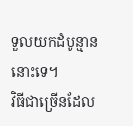ទួលយកដំបូន្មាននោះទេ។
វិធីជាច្រើនដែល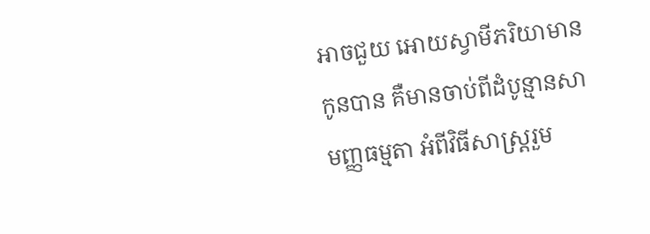អាចជួយ អោយស្វាមីភរិយាមានកូនបាន គឺមានចាប់ពីដំបូន្មានសាមញ្ញធម្មតា អំពីវិធីសាស្ត្ររួម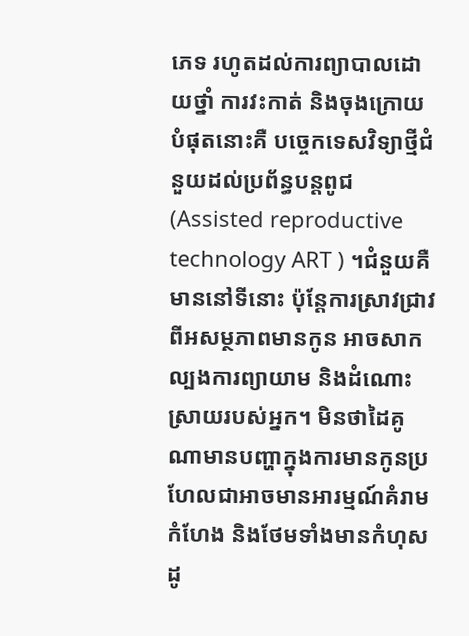ភេទ រហូតដល់ការព្យាបាលដោយថ្នាំ ការវះកាត់ និងចុងក្រោយបំផុតនោះគឺ បច្ចេកទេសវិទ្យាថ្មីជំនួយដល់ប្រព័ន្ធបន្តពូជ (Assisted reproductive technology ART ) ។ជំនួយគឺមាននៅទីនោះ ប៉ុន្តែការស្រាវជ្រាវពីអសម្ថភាពមានកូន អាចសាកល្បងការព្យាយាម និងដំណោះស្រាយរបស់អ្នក។ មិនថាដៃគូណាមានបញ្ហាក្នុងការមានកូនប្រហែលជាអាចមានអារម្មណ៍គំរាមកំហែង និងថែមទាំងមានកំហុសដូ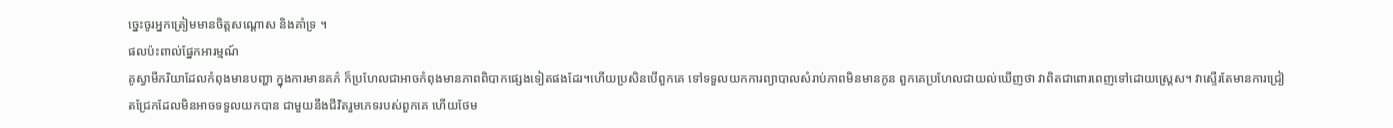ច្នេះចូរអ្នកត្រៀមមានចិត្តសណ្តោស និងគាំទ្រ ។
ផលប៉ះពាល់ផ្នែកអារម្មណ៍
គូស្វាមីភរិយាដែលកំពុងមានបញ្ហា ក្នុងការមានគភ៌ ក៏ប្រហែលជាអាចកំពុងមានភាពពិបាកផ្សេងទៀតផងដែរ។ហើយប្រសិនបើពួកគេ ទៅទទួលយកការព្យាបាលសំរាប់ភាពមិនមានកូន ពួកគេប្រហែលជាយល់ឃើញថា វាពិតជាពោរពេញទៅដោយស្ត្រេស។ វាស្ទើរតែមានការជ្រៀតជ្រែកដែលមិនអាចទទួលយកបាន ជាមួយនឹងជីវិតរួមភេទរបស់ពួកគេ ហើយថែម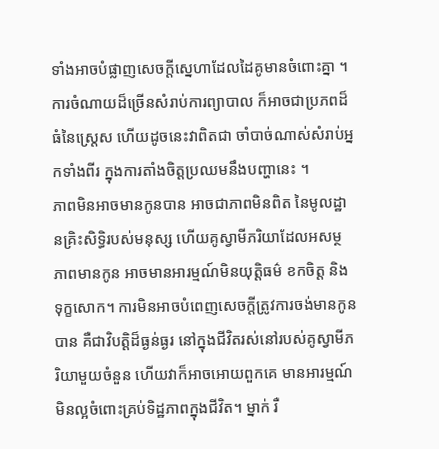ទាំងអាចបំផ្លាញសេចក្តីស្នេហាដែលដៃគូមានចំពោះគ្នា ។ ការចំណាយដ៏ច្រើនសំរាប់ការព្យាបាល ក៏អាចជាប្រភពដ៏ធំនៃស្ត្រេស ហើយដូចនេះវាពិតជា ចាំបាច់ណាស់សំរាប់អ្នកទាំងពីរ ក្នុងការតាំងចិត្តប្រឈមនឹងបញ្ហានេះ ។
ភាពមិនអាចមានកូនបាន អាចជាភាពមិនពិត នៃមូលដ្ឋានគ្រិះសិទិ្ធរបស់មនុស្ស ហើយគូស្វាមីភរិយាដែលអសម្ថភាពមានកូន អាចមានអារម្មណ៍មិនយុតិ្តធម៌ ខកចិត្ត និងទុក្ខសោក។ ការមិនអាចបំពេញសេចក្តីត្រូវការចង់មានកូនបាន គឺជាវិបត្តិដ៏ធ្ងន់ធ្ងរ នៅក្នុងជីវិតរស់នៅរបស់គូស្វាមីភរិយាមួយចំនួន ហើយវាក៏អាចអោយពួកគេ មានអារម្មណ៍មិនល្អចំពោះគ្រប់ទិដ្ឋភាពក្នុងជីវិត។ ម្នាក់ រឺ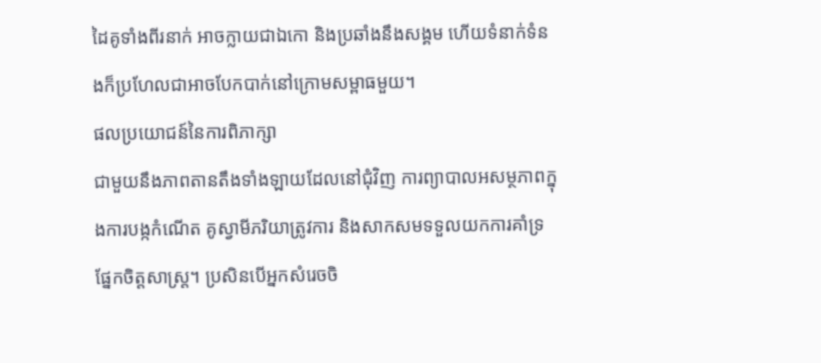ដៃគូទាំងពីរនាក់ អាចក្លាយជាឯកោ និងប្រឆាំងនឹងសង្គម ហើយទំនាក់ទំនងក៏ប្រហែលជាអាចបែកបាក់នៅក្រោមសម្ពាធមួយ។
ផលប្រយោជន៍នៃការពិភាក្សា
ជាមួយនឹងភាពតានតឹងទាំងឡាយដែលនៅជុំវិញ ការព្យាបាលអសម្ថភាពក្នុងការបង្កកំណើត គូស្វាមីភរិយាត្រូវការ និងសាកសមទទួលយកការគាំទ្រផ្នែកចិត្តសាស្ត្រ។ ប្រសិនបើអ្នកសំរេចចិ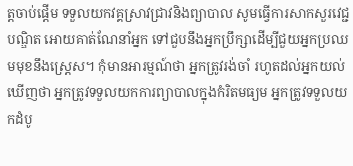ត្តចាប់ផ្តើម ទទួលយកវគ្គស្រាវជ្រាវនិងព្យាបាល សូមធ្វើការសាកសួរវេជ្ជបណ្ឌិត អោយគាត់ណែនាំអ្នក ទៅជួបនឹងអ្នកប្រឹក្សាដើម្បីជួយអ្នកប្រឈមមុខនឹងស្ត្រេស។ កុំមានអារម្មណ៍ថា អ្នកត្រូវរង់ចាំ រហូតដល់អ្នកយល់ឃើញថា អ្នកត្រូវទទួលយកការព្យាបាលក្នុងកំរិតមធ្យម អ្នកត្រូវទទួលយកដំបូ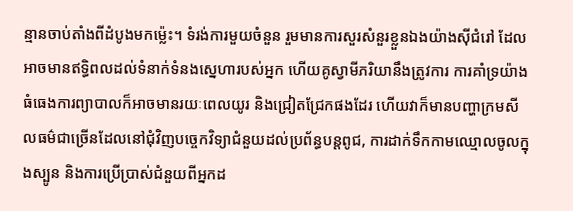ន្មានចាប់តាំងពីដំបូងមកម្ល៉េះ។ ទំរង់ការមួយចំនួន រួមមានការសួរសំនួរខ្លួនឯងយ៉ាងស៊ីជំរៅ ដែលអាចមានឥទ្ធិពលដល់ទំនាក់ទំនងស្នេហារបស់អ្នក ហើយគូស្វាមីភរិយានឹងត្រូវការ ការគាំទ្រយ៉ាងធំធេងការព្យាបាលក៏អាចមានរយៈពេលយូរ និងជ្រៀតជ្រែកផងដែរ ហើយវាក៏មានបញ្ហាក្រមសីលធម៌ជាច្រើនដែលនៅជុំវិញបច្ចេកវិទ្យាជំនួយដល់ប្រព័ន្ធបន្តពូជ, ការដាក់ទឹកកាមឈ្មោលចូលក្នុងស្បូន និងការប្រើប្រាស់ជំនួយពីអ្នកដ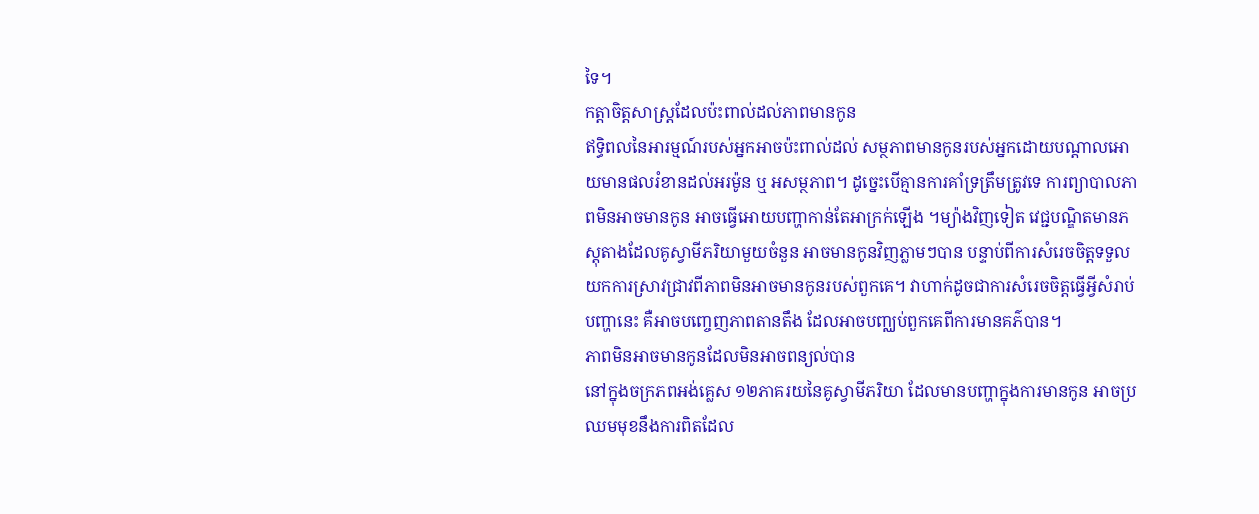ទៃ។
កត្តាចិត្តសាស្ត្រដែលប៉ះពាល់ដល់ភាពមានកូន
ឥទិ្ធពលនៃអារម្មណ៍របស់អ្នកអាចប៉ះពាល់ដល់ សម្ថភាពមានកូនរបស់អ្នកដោយបណ្តាលអោយមានផលរំខានដល់អរម៉ូន ឬ អសម្ថភាព។ ដូច្នេះបើគ្មានការគាំទ្រត្រឹមត្រូវទេ ការព្យាបាលភាពមិនអាចមានកូន អាចធ្វើអោយបញ្ហាកាន់តែអាក្រក់ឡើង ។ម្យ៉ាងវិញទៀត វេជ្ជបណ្ឌិតមានភស្តុតាងដែលគូស្វាមីភរិយាមួយចំនួន អាចមានកូនវិញភ្លាមៗបាន បន្ទាប់ពីការសំរេចចិត្តទទួលយកការស្រាវជ្រាវពីភាពមិនអាចមានកូនរបស់ពួកគេ។ វាហាក់ដូចជាការសំរេចចិត្តធ្វើអ្វីសំរាប់បញ្ហានេះ គឺអាចបញ្ចេញភាពតានតឹង ដែលអាចបញ្ឈប់ពួកគេពីការមានគភ៌បាន។
ភាពមិនអាចមានកូនដែលមិនអាចពន្យល់បាន
នៅក្នុងចក្រភពអង់គ្លេស ១២ភាគរយនៃគូស្វាមីភរិយា ដែលមានបញ្ហាក្នុងការមានកូន អាចប្រឈមមុខនឹងការពិតដែល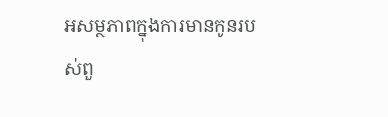អសម្ថភាពក្នុងការមានកូនរបស់ពួ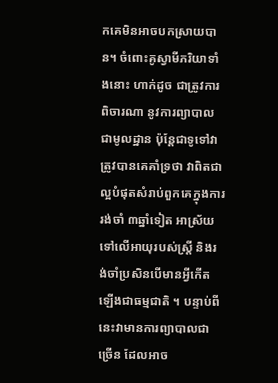កគេមិនអាចបកស្រាយបាន។ ចំពោះគូស្វាមីភរិយាទាំងនោះ ហាក់ដូច ជាត្រូវការពិចារណា នូវការព្យាបាលជាមូលដ្ឋាន ប៉ុន្តែជាទូទៅវាត្រូវបានគេគាំទ្រថា វាពិតជាល្អបំផុតសំរាប់ពួកគេក្នុងការរង់ចាំ ៣ឆ្នាំទៀត អាស្រ័យទៅលើអាយុរបស់ស្ត្រី និងរង់ចាំប្រសិនបើមានអ្វីកើតឡើងជាធម្មជាតិ ។ បន្ទាប់ពីនេះវាមានការព្យាបាលជាច្រើន ដែលអាច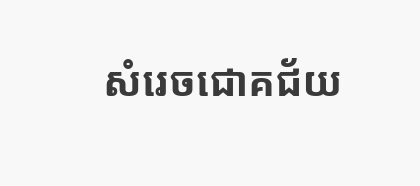សំរេចជោគជ័យ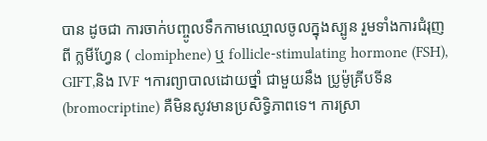បាន ដូចជា ការចាក់បញ្ចូលទឹកកាមឈ្មោលចូលក្នុងស្បូន រួមទាំងការជំរុញពី ក្លមីហ្វែន ( clomiphene) ឬ follicle-stimulating hormone (FSH), GIFT,និង IVF ។ការព្យាបាលដោយថ្នាំ ជាមួយនឹង ប្រូម៉ូគ្រីបទីន(bromocriptine) គឺមិនសូវមានប្រសិទិ្ធភាពទេ។ ការស្រា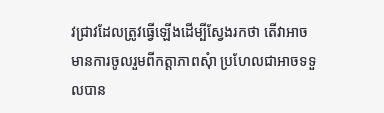វជ្រាវដែលត្រូវធ្វើឡើងដើម្បីស្វែងរកថា តើវាអាចមានការចូលរួមពីកត្តាភាពសុំា ប្រហែលជាអាចទទួលបាន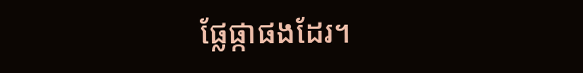ផ្លែផ្កាផងដែរ។